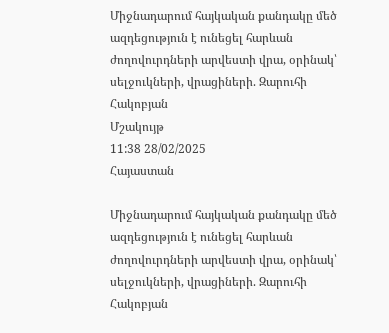Միջնադարում հայկական քանդակը մեծ ազդեցություն է ունեցել հարևան ժողովուրդների արվեստի վրա, օրինակ՝ սելջուկների, վրացիների. Զարուհի Հակոբյան
Մշակույթ
11:38 28/02/2025
Հայաստան

Միջնադարում հայկական քանդակը մեծ ազդեցություն է ունեցել հարևան ժողովուրդների արվեստի վրա, օրինակ՝ սելջուկների, վրացիների. Զարուհի Հակոբյան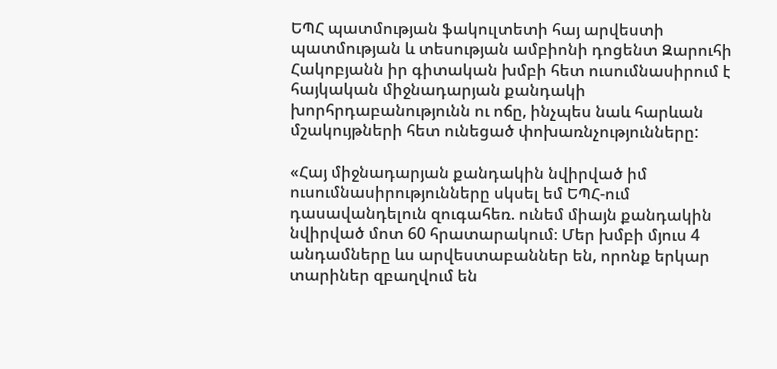ԵՊՀ պատմության ֆակուլտետի հայ արվեստի պատմության և տեսության ամբիոնի դոցենտ Զարուհի Հակոբյանն իր գիտական խմբի հետ ուսումնասիրում է հայկական միջնադարյան քանդակի խորհրդաբանությունն ու ոճը, ինչպես նաև հարևան մշակույթների հետ ունեցած փոխառնչությունները:

«Հայ միջնադարյան քանդակին նվիրված իմ ուսումնասիրությունները սկսել եմ ԵՊՀ-ում դասավանդելուն զուգահեռ. ունեմ միայն քանդակին նվիրված մոտ 60 հրատարակում։ Մեր խմբի մյուս 4 անդամները ևս արվեստաբաններ են, որոնք երկար տարիներ զբաղվում են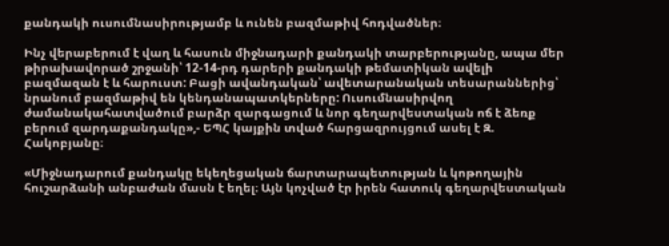քանդակի ուսումնասիրությամբ և ունեն բազմաթիվ հոդվածներ։

Ինչ վերաբերում է վաղ և հասուն միջնադարի քանդակի տարբերությանը, ապա մեր թիրախավորած շրջանի՝ 12-14-րդ դարերի քանդակի թեմատիկան ավելի բազմազան է և հարուստ: Բացի ավանդական՝ ավետարանական տեսարաններից՝ նրանում բազմաթիվ են կենդանապատկերները: Ուսումնասիրվող ժամանակահատվածում բարձր զարգացում և նոր գեղարվեստական ոճ է ձեռք բերում զարդաքանդակը»,- ԵՊՀ կայքին տված հարցազրույցում ասել է Զ. Հակոբյանը։

«Միջնադարում քանդակը եկեղեցական ճարտարապետության և կոթողային հուշարձանի անբաժան մասն է եղել։ Այն կոչված էր իրեն հատուկ գեղարվեստական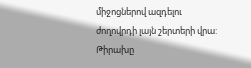միջոցներով ազդելու ժողովրդի լայն շերտերի վրա: Թիրախը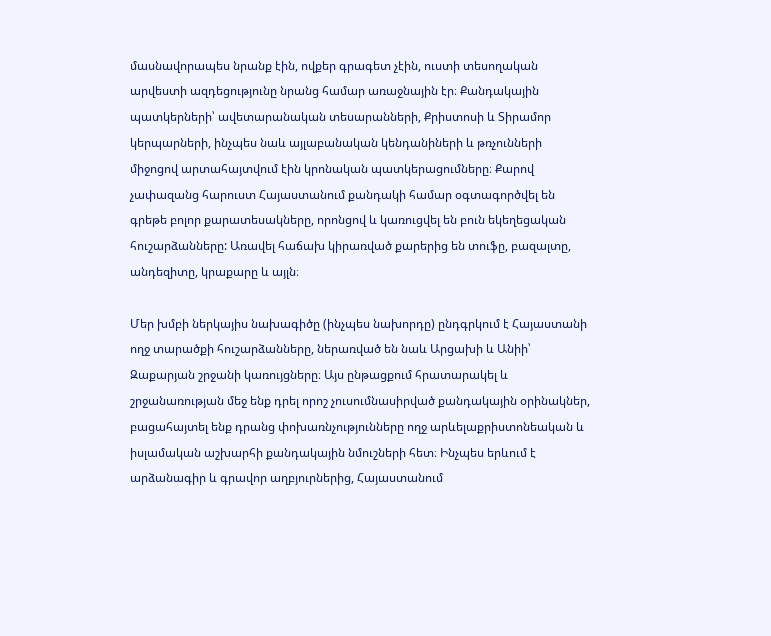մասնավորապես նրանք էին, ովքեր գրագետ չէին, ուստի տեսողական արվեստի ազդեցությունը նրանց համար առաջնային էր։ Քանդակային պատկերների՝ ավետարանական տեսարանների, Քրիստոսի և Տիրամոր կերպարների, ինչպես նաև այլաբանական կենդանիների և թռչունների միջոցով արտահայտվում էին կրոնական պատկերացումները։ Քարով չափազանց հարուստ Հայաստանում քանդակի համար օգտագործվել են գրեթե բոլոր քարատեսակները, որոնցով և կառուցվել են բուն եկեղեցական հուշարձանները: Առավել հաճախ կիրառված քարերից են տուֆը, բազալտը, անդեզիտը, կրաքարը և այլն։

Մեր խմբի ներկայիս նախագիծը (ինչպես նախորդը) ընդգրկում է Հայաստանի ողջ տարածքի հուշարձանները, ներառված են նաև Արցախի և Անիի՝ Զաքարյան շրջանի կառույցները։ Այս ընթացքում հրատարակել և շրջանառության մեջ ենք դրել որոշ չուսումնասիրված քանդակային օրինակներ, բացահայտել ենք դրանց փոխառնչությունները ողջ արևելաքրիստոնեական և իսլամական աշխարհի քանդակային նմուշների հետ։ Ինչպես երևում է արձանագիր և գրավոր աղբյուրներից, Հայաստանում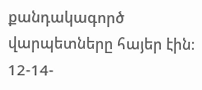քանդակագործ վարպետները հայեր էին։ 12-14-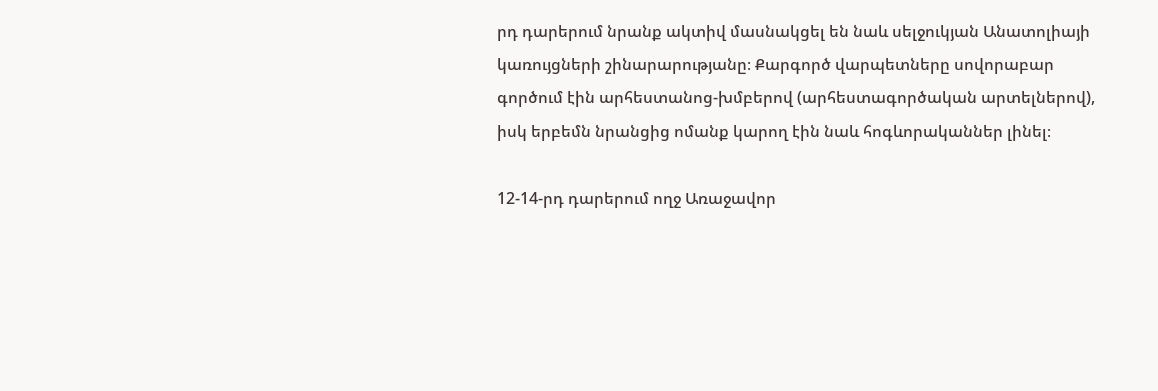րդ դարերում նրանք ակտիվ մասնակցել են նաև սելջուկյան Անատոլիայի կառույցների շինարարությանը։ Քարգործ վարպետները սովորաբար գործում էին արհեստանոց-խմբերով (արհեստագործական արտելներով), իսկ երբեմն նրանցից ոմանք կարող էին նաև հոգևորականներ լինել։

12-14-րդ դարերում ողջ Առաջավոր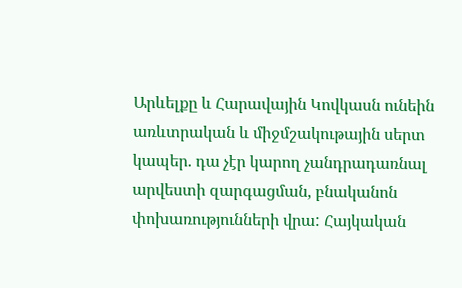Արևելքը և Հարավային Կովկասն ունեին առևտրական և միջմշակութային սերտ կապեր. դա չէր կարող չանդրադառնալ արվեստի զարգացման, բնականոն փոխառությունների վրա: Հայկական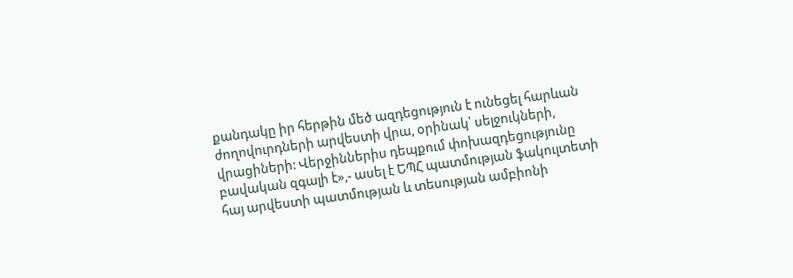քանդակը իր հերթին մեծ ազդեցություն է ունեցել հարևան ժողովուրդների արվեստի վրա, օրինակ՝ սելջուկների, վրացիների: Վերջիններիս դեպքում փոխազդեցությունը բավական զգալի է»,- ասել է ԵՊՀ պատմության ֆակուլտետի հայ արվեստի պատմության և տեսության ամբիոնի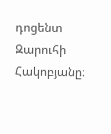դոցենտ Զարուհի Հակոբյանը։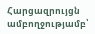Հարցազրույցն ամբողջությամբ՝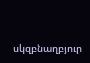սկզբնաղբյուր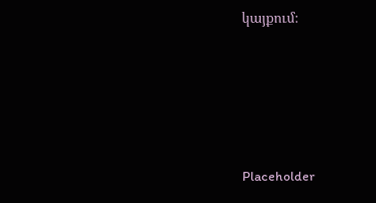կայքում։






Placeholder